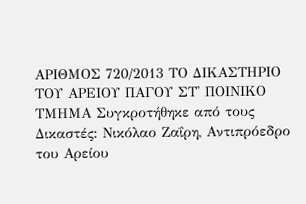ΑΡΙΘΜΟΣ 720/2013 ΤΟ ΔΙΚΑΣΤΗΡΙΟ ΤΟΥ ΑΡΕΙΟΥ ΠΑΓΟΥ ΣΤ' ΠΟΙΝΙΚΟ ΤΜΗΜΑ Συγκροτήθηκε από τους Δικαστές: Νικόλαο Ζαΐρη, Αντιπρόεδρο του Αρείου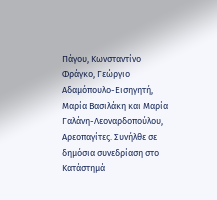Πάγου, Κωνσταντίνο Φράγκο, Γεώργιο Αδαμόπουλο-Εισηγητή, Μαρία Βασιλάκη και Μαρία Γαλάνη-Λεοναρδοπούλου, Αρεοπαγίτες. Συνήλθε σε δημόσια συνεδρίαση στο Κατάστημά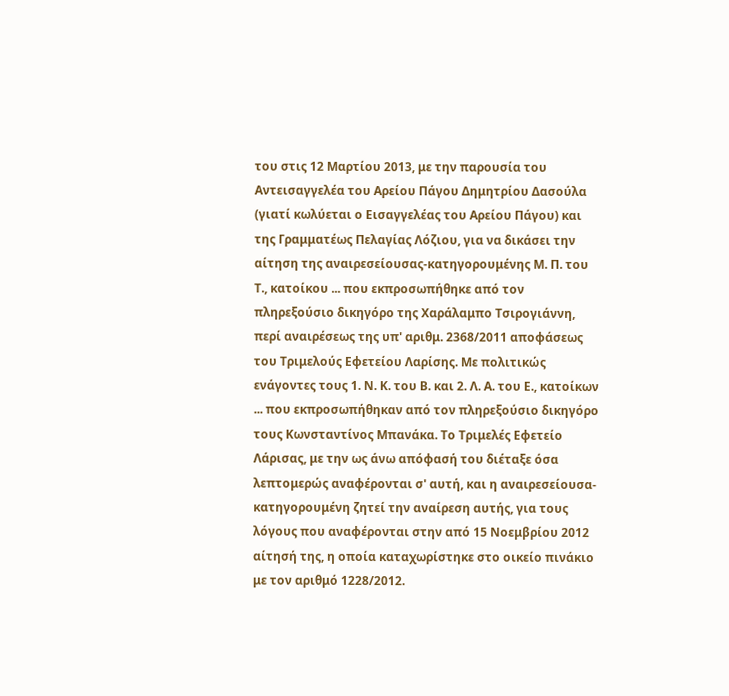του στις 12 Μαρτίου 2013, με την παρουσία του Αντεισαγγελέα του Αρείου Πάγου Δημητρίου Δασούλα (γιατί κωλύεται ο Εισαγγελέας του Αρείου Πάγου) και της Γραμματέως Πελαγίας Λόζιου, για να δικάσει την αίτηση της αναιρεσείουσας-κατηγορουμένης Μ. Π. του Τ., κατοίκου ... που εκπροσωπήθηκε από τον πληρεξούσιο δικηγόρο της Χαράλαμπο Τσιρογιάννη, περί αναιρέσεως της υπ' αριθμ. 2368/2011 αποφάσεως του Τριμελούς Εφετείου Λαρίσης. Με πολιτικώς ενάγοντες τους 1. Ν. Κ. του Β. και 2. Λ. Α. του Ε., κατοίκων ... που εκπροσωπήθηκαν από τον πληρεξούσιο δικηγόρο τους Κωνσταντίνος Μπανάκα. Το Τριμελές Εφετείο Λάρισας, με την ως άνω απόφασή του διέταξε όσα λεπτομερώς αναφέρονται σ' αυτή, και η αναιρεσείουσα-κατηγορουμένη ζητεί την αναίρεση αυτής, για τους λόγους που αναφέρονται στην από 15 Νοεμβρίου 2012 αίτησή της, η οποία καταχωρίστηκε στο οικείο πινάκιο με τον αριθμό 1228/2012.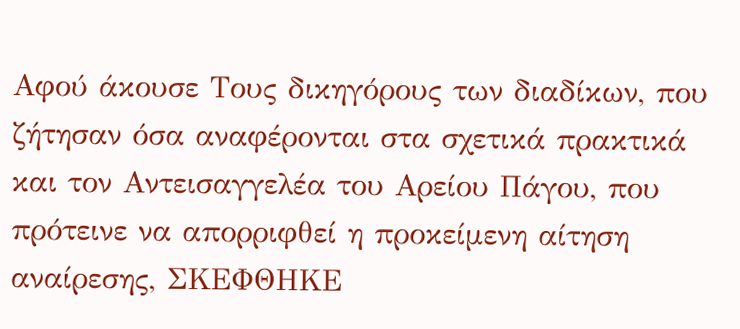Αφού άκουσε Τους δικηγόρους των διαδίκων, που ζήτησαν όσα αναφέρονται στα σχετικά πρακτικά και τον Αντεισαγγελέα του Αρείου Πάγου, που πρότεινε να απορριφθεί η προκείμενη αίτηση αναίρεσης, ΣΚΕΦΘΗΚΕ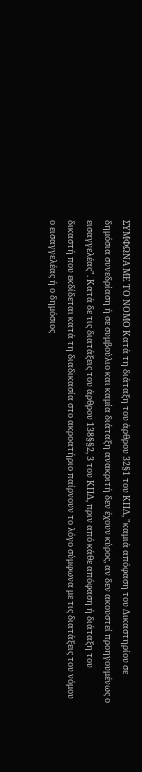ΣΥΜΦΩΝΑ ΜΕ ΤΟ ΝΟΜΟ Κατά τη διάταξη του άρθρου 32§1 του ΚΠΔ, "καμιά απόφαση του Δικαστηρίου σε δημόσια συνεδρίαση ή σε συμβούλιο και καμία διάταξη ανακριτή δεν έχουν κύρος, αν δεν ακουστεί προηγουμένως ο εισαγγελέας". Κατά δε τις διατάξεις του άρθρου 138§§2, 3 του ΚΠΔ, πριν από κάθε απόφαση ή διάταξη του δικαστή που εκδίδεται κατά τη διαδικασία στο ακροατήριο παίρνουν το λόγο σύμφωνα με τις διατάξεις του νόμου ο εισαγγελέας ή ο δημόσιος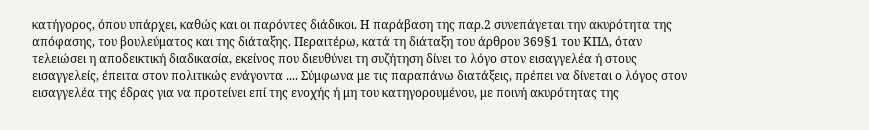κατήγορος, όπου υπάρχει, καθώς και οι παρόντες διάδικοι. Η παράβαση της παρ.2 συνεπάγεται την ακυρότητα της απόφασης, του βουλεύματος και της διάταξης. Περαιτέρω, κατά τη διάταξη του άρθρου 369§1 του ΚΠΔ, όταν τελειώσει η αποδεικτική διαδικασία, εκείνος που διευθύνει τη συζήτηση δίνει το λόγο στον εισαγγελέα ή στους εισαγγελείς, έπειτα στον πολιτικώς ενάγοντα .... Σύμφωνα με τις παραπάνω διατάξεις, πρέπει να δίνεται ο λόγος στον εισαγγελέα της έδρας για να προτείνει επί της ενοχής ή μη του κατηγορουμένου, με ποινή ακυρότητας της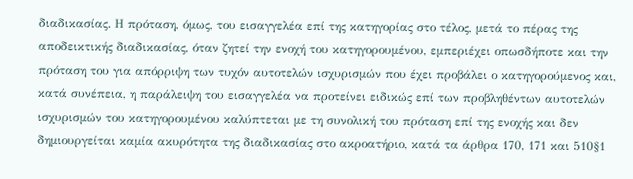διαδικασίας. Η πρόταση, όμως, του εισαγγελέα επί της κατηγορίας στο τέλος, μετά το πέρας της αποδεικτικής διαδικασίας, όταν ζητεί την ενοχή του κατηγορουμένου, εμπεριέχει οπωσδήποτε και την πρόταση του για απόρριψη των τυχόν αυτοτελών ισχυρισμών που έχει προβάλει ο κατηγορούμενος και, κατά συνέπεια, η παράλειψη του εισαγγελέα να προτείνει ειδικώς επί των προβληθέντων αυτοτελών ισχυρισμών του κατηγορουμένου καλύπτεται με τη συνολική του πρόταση επί της ενοχής και δεν δημιουργείται καμία ακυρότητα της διαδικασίας στο ακροατήριο, κατά τα άρθρα 170, 171 και 510§1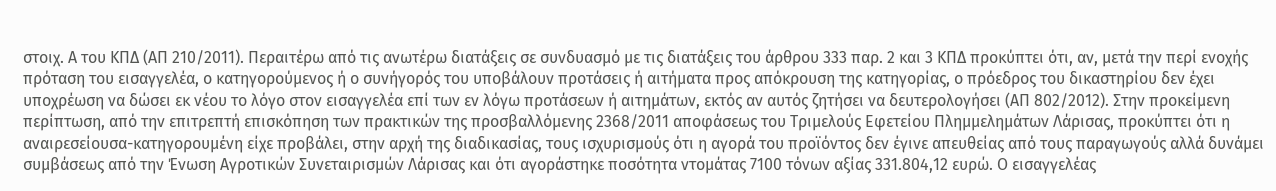στοιχ. Α του ΚΠΔ (ΑΠ 210/2011). Περαιτέρω από τις ανωτέρω διατάξεις σε συνδυασμό με τις διατάξεις του άρθρου 333 παρ. 2 και 3 ΚΠΔ προκύπτει ότι, αν, μετά την περί ενοχής πρόταση του εισαγγελέα, ο κατηγορούμενος ή ο συνήγορός του υποβάλουν προτάσεις ή αιτήματα προς απόκρουση της κατηγορίας, ο πρόεδρος του δικαστηρίου δεν έχει υποχρέωση να δώσει εκ νέου το λόγο στον εισαγγελέα επί των εν λόγω προτάσεων ή αιτημάτων, εκτός αν αυτός ζητήσει να δευτερολογήσει (ΑΠ 802/2012). Στην προκείμενη περίπτωση, από την επιτρεπτή επισκόπηση των πρακτικών της προσβαλλόμενης 2368/2011 αποφάσεως του Τριμελούς Εφετείου Πλημμελημάτων Λάρισας, προκύπτει ότι η αναιρεσείουσα-κατηγορουμένη είχε προβάλει, στην αρχή της διαδικασίας, τους ισχυρισμούς ότι η αγορά του προϊόντος δεν έγινε απευθείας από τους παραγωγούς αλλά δυνάμει συμβάσεως από την Ένωση Αγροτικών Συνεταιρισμών Λάρισας και ότι αγοράστηκε ποσότητα ντομάτας 7100 τόνων αξίας 331.804,12 ευρώ. Ο εισαγγελέας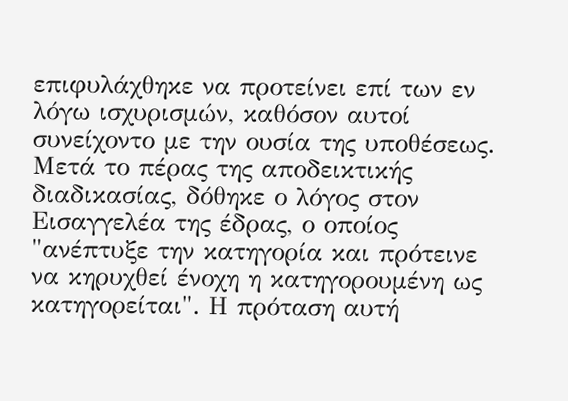επιφυλάχθηκε να προτείνει επί των εν λόγω ισχυρισμών, καθόσον αυτοί συνείχοντο με την ουσία της υποθέσεως. Μετά το πέρας της αποδεικτικής διαδικασίας, δόθηκε ο λόγος στον Εισαγγελέα της έδρας, ο οποίος "ανέπτυξε την κατηγορία και πρότεινε να κηρυχθεί ένοχη η κατηγορουμένη ως κατηγορείται". Η πρόταση αυτή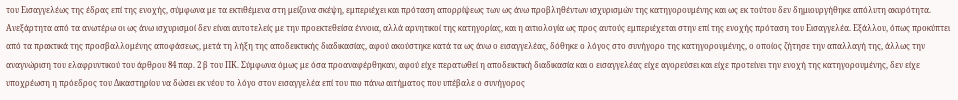του Εισαγγελέως της έδρας επί της ενοχής, σύμφωνα με τα εκτιθέμενα στη μείζονα σκέψη, εμπεριέχει και πρόταση απορρίψεως των ως άνω προβληθέντων ισχυρισμών της κατηγορουμένης και ως εκ τούτου δεν δημιουργήθηκε απόλυτη ακυρότητα. Ανεξάρτητα από τα ανωτέρω οι ως άνω ισχυρισμοί δεν είναι αυτοτελείς με την προεκτεθείσα έννοια, αλλά αρνητικοί της κατηγορίας, και η αιτιολογία ως προς αυτούς εμπεριέχεται στην επί της ενοχής πρόταση του Εισαγγελέα. Εξάλλου, όπως προκύπτει από τα πρακτικά της προσβαλλομένης αποφάσεως, μετά τη λήξη της αποδεικτικής διαδικασίας, αφού ακούστηκε κατά τα ως άνω ο εισαγγελέας, δόθηκε ο λόγος στο συνήγορο της κατηγορουμένης, ο οποίος ζήτησε την απαλλαγή της, άλλως την αναγνώριση του ελαφρυντικού του άρθρου 84 παρ. 2 β του ΠΚ. Σύμφωνα όμως με όσα προαναφέρθηκαν, αφού είχε περατωθεί η αποδεικτική διαδικασία και ο εισαγγελέας είχε αγορεύσει και είχε προτείνει την ενοχή της κατηγορουμένης, δεν είχε υποχρέωση η πρόεδρος του Δικαστηρίου να δώσει εκ νέου το λόγο στον εισαγγελέα επί του πιο πάνω αιτήματος που υπέβαλε ο συνήγορος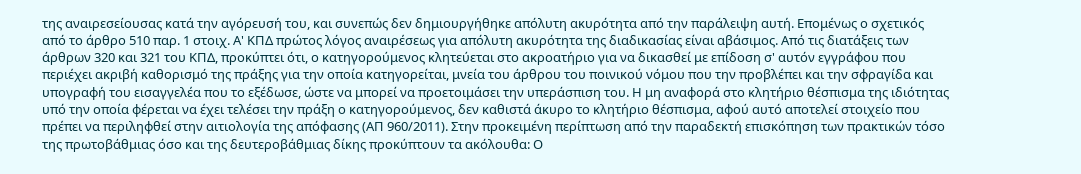της αναιρεσείουσας κατά την αγόρευσή του, και συνεπώς δεν δημιουργήθηκε απόλυτη ακυρότητα από την παράλειψη αυτή. Επομένως ο σχετικός από το άρθρο 510 παρ. 1 στοιχ. Α' ΚΠΔ πρώτος λόγος αναιρέσεως για απόλυτη ακυρότητα της διαδικασίας είναι αβάσιμος. Από τις διατάξεις των άρθρων 320 και 321 του ΚΠΔ, προκύπτει ότι, ο κατηγορούμενος κλητεύεται στο ακροατήριο για να δικασθεί με επίδοση σ' αυτόν εγγράφου που περιέχει ακριβή καθορισμό της πράξης για την οποία κατηγορείται, μνεία του άρθρου του ποινικού νόμου που την προβλέπει και την σφραγίδα και υπογραφή του εισαγγελέα που το εξέδωσε, ώστε να μπορεί να προετοιμάσει την υπεράσπιση του. Η μη αναφορά στο κλητήριο θέσπισμα της ιδιότητας υπό την οποία φέρεται να έχει τελέσει την πράξη ο κατηγορούμενος, δεν καθιστά άκυρο το κλητήριο θέσπισμα, αφού αυτό αποτελεί στοιχείο που πρέπει να περιληφθεί στην αιτιολογία της απόφασης (ΑΠ 960/2011). Στην προκειμένη περίπτωση από την παραδεκτή επισκόπηση των πρακτικών τόσο της πρωτοβάθμιας όσο και της δευτεροβάθμιας δίκης προκύπτουν τα ακόλουθα: Ο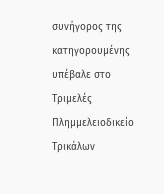συνήγορος της κατηγορουμένης υπέβαλε στο Τριμελές Πλημμελειοδικείο Τρικάλων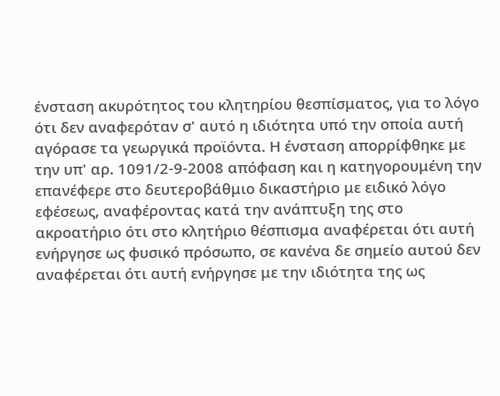ένσταση ακυρότητος του κλητηρίου θεσπίσματος, για το λόγο ότι δεν αναφερόταν σ' αυτό η ιδιότητα υπό την οποία αυτή αγόρασε τα γεωργικά προϊόντα. Η ένσταση απορρίφθηκε με την υπ' αρ. 1091/2-9-2008 απόφαση και η κατηγορουμένη την επανέφερε στο δευτεροβάθμιο δικαστήριο με ειδικό λόγο εφέσεως, αναφέροντας κατά την ανάπτυξη της στο ακροατήριο ότι στο κλητήριο θέσπισμα αναφέρεται ότι αυτή ενήργησε ως φυσικό πρόσωπο, σε κανένα δε σημείο αυτού δεν αναφέρεται ότι αυτή ενήργησε με την ιδιότητα της ως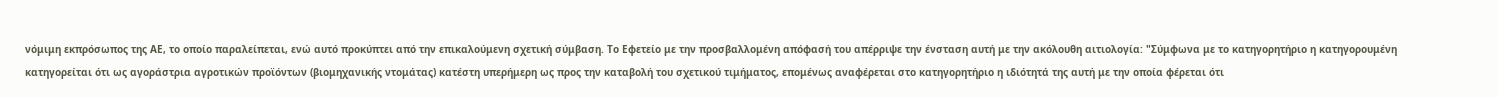νόμιμη εκπρόσωπος της ΑΕ, το οποίο παραλείπεται, ενώ αυτό προκύπτει από την επικαλούμενη σχετική σύμβαση. Το Εφετείο με την προσβαλλομένη απόφασή του απέρριψε την ένσταση αυτή με την ακόλουθη αιτιολογία: "Σύμφωνα με το κατηγορητήριο η κατηγορουμένη κατηγορείται ότι ως αγοράστρια αγροτικών προϊόντων (βιομηχανικής ντομάτας) κατέστη υπερήμερη ως προς την καταβολή του σχετικού τιμήματος, επομένως αναφέρεται στο κατηγορητήριο η ιδιότητά της αυτή με την οποία φέρεται ότι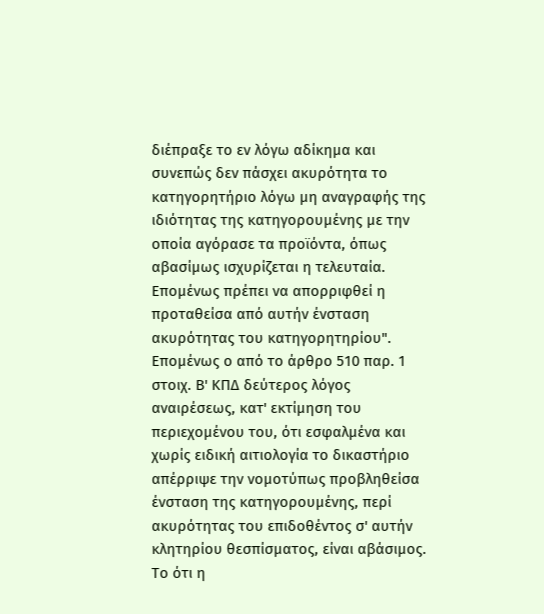διέπραξε το εν λόγω αδίκημα και συνεπώς δεν πάσχει ακυρότητα το κατηγορητήριο λόγω μη αναγραφής της ιδιότητας της κατηγορουμένης με την οποία αγόρασε τα προϊόντα, όπως αβασίμως ισχυρίζεται η τελευταία. Επομένως πρέπει να απορριφθεί η προταθείσα από αυτήν ένσταση ακυρότητας του κατηγορητηρίου". Επομένως ο από το άρθρο 510 παρ. 1 στοιχ. Β' ΚΠΔ δεύτερος λόγος αναιρέσεως, κατ' εκτίμηση του περιεχομένου του, ότι εσφαλμένα και χωρίς ειδική αιτιολογία το δικαστήριο απέρριψε την νομοτύπως προβληθείσα ένσταση της κατηγορουμένης, περί ακυρότητας του επιδοθέντος σ' αυτήν κλητηρίου θεσπίσματος, είναι αβάσιμος. Το ότι η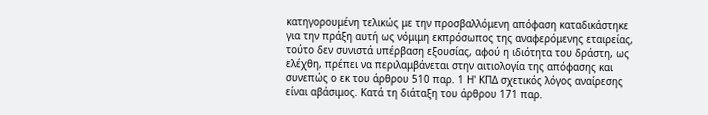κατηγορουμένη τελικώς με την προσβαλλόμενη απόφαση καταδικάστηκε για την πράξη αυτή ως νόμιμη εκπρόσωπος της αναφερόμενης εταιρείας, τούτο δεν συνιστά υπέρβαση εξουσίας, αφού η ιδιότητα του δράστη, ως ελέχθη, πρέπει να περιλαμβάνεται στην αιτιολογία της απόφασης και συνεπώς ο εκ του άρθρου 510 παρ. 1 Η' ΚΠΔ σχετικός λόγος αναίρεσης είναι αβάσιμος. Κατά τη διάταξη του άρθρου 171 παρ.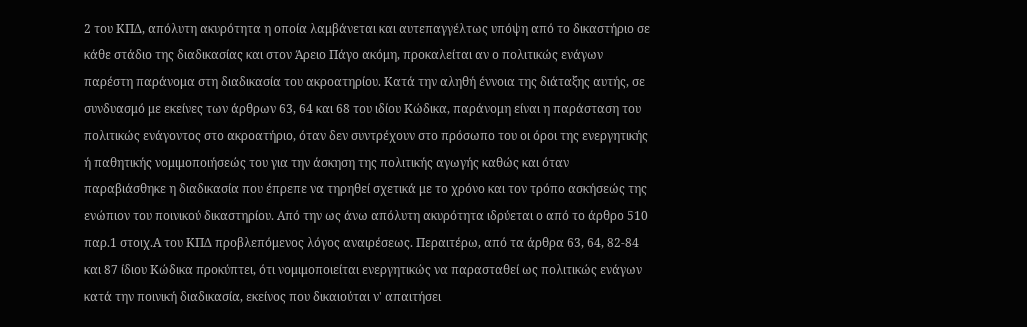2 του ΚΠΔ, απόλυτη ακυρότητα η οποία λαμβάνεται και αυτεπαγγέλτως υπόψη από το δικαστήριο σε κάθε στάδιο της διαδικασίας και στον Άρειο Πάγο ακόμη, προκαλείται αν ο πολιτικώς ενάγων παρέστη παράνομα στη διαδικασία του ακροατηρίου. Κατά την αληθή έννοια της διάταξης αυτής, σε συνδυασμό με εκείνες των άρθρων 63, 64 και 68 του ιδίου Κώδικα, παράνομη είναι η παράσταση του πολιτικώς ενάγοντος στο ακροατήριο, όταν δεν συντρέχουν στο πρόσωπο του οι όροι της ενεργητικής ή παθητικής νομιμοποιήσεώς του για την άσκηση της πολιτικής αγωγής καθώς και όταν παραβιάσθηκε η διαδικασία που έπρεπε να τηρηθεί σχετικά με το χρόνο και τον τρόπο ασκήσεώς της ενώπιον του ποινικού δικαστηρίου. Από την ως άνω απόλυτη ακυρότητα ιδρύεται ο από το άρθρο 510 παρ.1 στοιχ.Α του ΚΠΔ προβλεπόμενος λόγος αναιρέσεως. Περαιτέρω, από τα άρθρα 63, 64, 82-84 και 87 ίδιου Κώδικα προκύπτει, ότι νομιμοποιείται ενεργητικώς να παρασταθεί ως πολιτικώς ενάγων κατά την ποινική διαδικασία, εκείνος που δικαιούται ν' απαιτήσει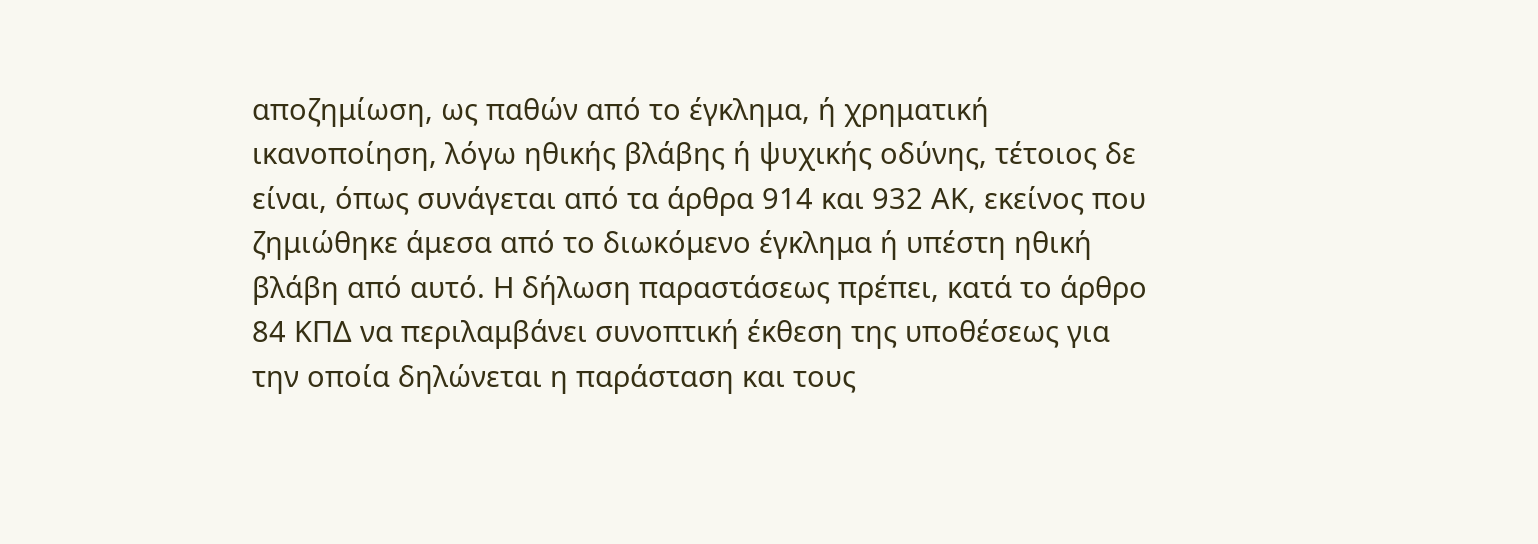αποζημίωση, ως παθών από το έγκλημα, ή χρηματική ικανοποίηση, λόγω ηθικής βλάβης ή ψυχικής οδύνης, τέτοιος δε είναι, όπως συνάγεται από τα άρθρα 914 και 932 ΑΚ, εκείνος που ζημιώθηκε άμεσα από το διωκόμενο έγκλημα ή υπέστη ηθική βλάβη από αυτό. Η δήλωση παραστάσεως πρέπει, κατά το άρθρο 84 ΚΠΔ να περιλαμβάνει συνοπτική έκθεση της υποθέσεως για την οποία δηλώνεται η παράσταση και τους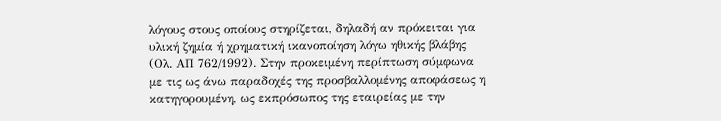λόγους στους οποίους στηρίζεται, δηλαδή αν πρόκειται για υλική ζημία ή χρηματική ικανοποίηση λόγω ηθικής βλάβης (Ολ. ΑΠ 762/1992). Στην προκειμένη περίπτωση σύμφωνα με τις ως άνω παραδοχές της προσβαλλομένης αποφάσεως η κατηγορουμένη, ως εκπρόσωπος της εταιρείας με την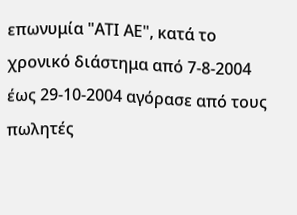επωνυμία "ΑΤΙ ΑΕ", κατά το χρονικό διάστημα από 7-8-2004 έως 29-10-2004 αγόρασε από τους πωλητές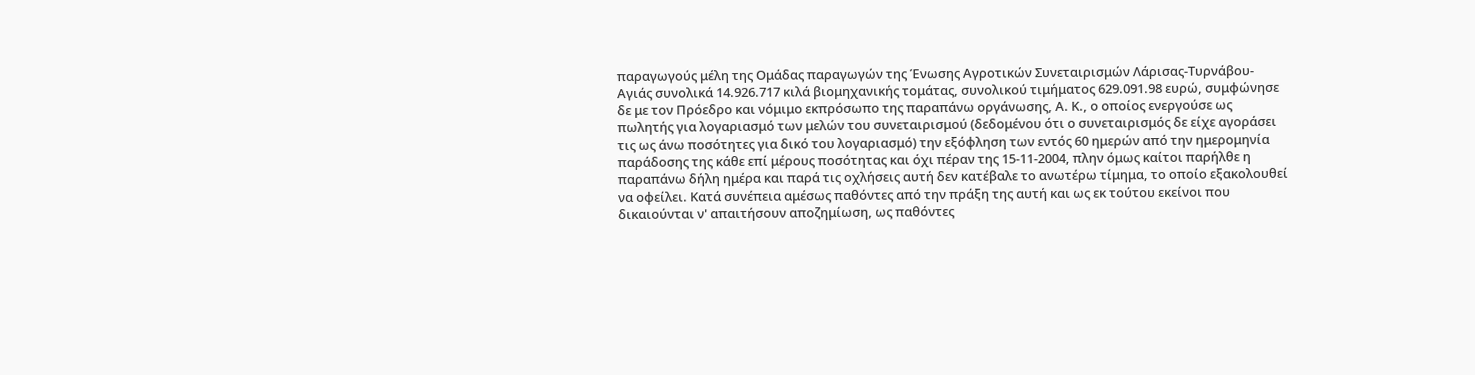παραγωγούς μέλη της Ομάδας παραγωγών της Ένωσης Αγροτικών Συνεταιρισμών Λάρισας-Τυρνάβου-Αγιάς συνολικά 14.926.717 κιλά βιομηχανικής τομάτας, συνολικού τιμήματος 629.091.98 ευρώ, συμφώνησε δε με τον Πρόεδρο και νόμιμο εκπρόσωπο της παραπάνω οργάνωσης, Α. Κ., ο οποίος ενεργούσε ως πωλητής για λογαριασμό των μελών του συνεταιρισμού (δεδομένου ότι ο συνεταιρισμός δε είχε αγοράσει τις ως άνω ποσότητες για δικό του λογαριασμό) την εξόφληση των εντός 60 ημερών από την ημερομηνία παράδοσης της κάθε επί μέρους ποσότητας και όχι πέραν της 15-11-2004, πλην όμως καίτοι παρήλθε η παραπάνω δήλη ημέρα και παρά τις οχλήσεις αυτή δεν κατέβαλε το ανωτέρω τίμημα, το οποίο εξακολουθεί να οφείλει. Κατά συνέπεια αμέσως παθόντες από την πράξη της αυτή και ως εκ τούτου εκείνοι που δικαιούνται ν' απαιτήσουν αποζημίωση, ως παθόντες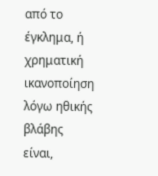από το έγκλημα, ή χρηματική ικανοποίηση λόγω ηθικής βλάβης είναι,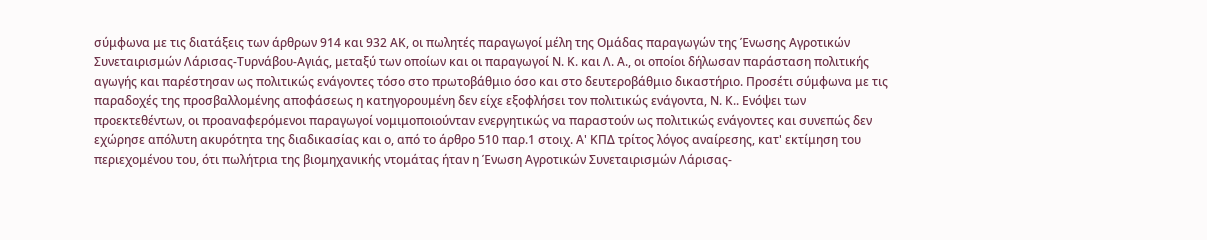σύμφωνα με τις διατάξεις των άρθρων 914 και 932 ΑΚ, οι πωλητές παραγωγοί μέλη της Ομάδας παραγωγών της Ένωσης Αγροτικών Συνεταιρισμών Λάρισας-Τυρνάβου-Αγιάς, μεταξύ των οποίων και οι παραγωγοί Ν. Κ. και Λ. Α., οι οποίοι δήλωσαν παράσταση πολιτικής αγωγής και παρέστησαν ως πολιτικώς ενάγοντες τόσο στο πρωτοβάθμιο όσο και στο δευτεροβάθμιο δικαστήριο. Προσέτι σύμφωνα με τις παραδοχές της προσβαλλομένης αποφάσεως η κατηγορουμένη δεν είχε εξοφλήσει τον πολιτικώς ενάγοντα, Ν. Κ.. Ενόψει των προεκτεθέντων, οι προαναφερόμενοι παραγωγοί νομιμοποιούνταν ενεργητικώς να παραστούν ως πολιτικώς ενάγοντες και συνεπώς δεν εχώρησε απόλυτη ακυρότητα της διαδικασίας και ο, από το άρθρο 510 παρ.1 στοιχ. Α' ΚΠΔ τρίτος λόγος αναίρεσης, κατ' εκτίμηση του περιεχομένου του, ότι πωλήτρια της βιομηχανικής ντομάτας ήταν η Ένωση Αγροτικών Συνεταιρισμών Λάρισας-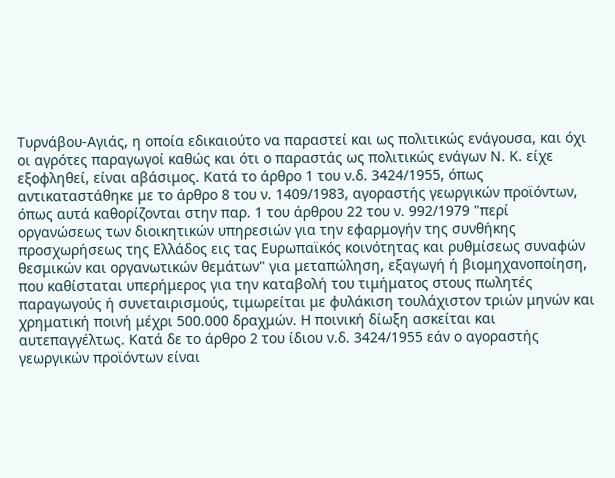Τυρνάβου-Αγιάς, η οποία εδικαιούτο να παραστεί και ως πολιτικώς ενάγουσα, και όχι οι αγρότες παραγωγοί καθώς και ότι ο παραστάς ως πολιτικώς ενάγων Ν. Κ. είχε εξοφληθεί, είναι αβάσιμος. Κατά το άρθρο 1 του ν.δ. 3424/1955, όπως αντικαταστάθηκε με το άρθρο 8 του ν. 1409/1983, αγοραστής γεωργικών προϊόντων, όπως αυτά καθορίζονται στην παρ. 1 του άρθρου 22 του ν. 992/1979 "περί οργανώσεως των διοικητικών υπηρεσιών για την εφαρμογήν της συνθήκης προσχωρήσεως της Ελλάδος εις τας Ευρωπαϊκός κοινότητας και ρυθμίσεως συναφών θεσμικών και οργανωτικών θεμάτων" για μεταπώληση, εξαγωγή ή βιομηχανοποίηση, που καθίσταται υπερήμερος για την καταβολή του τιμήματος στους πωλητές παραγωγούς ή συνεταιρισμούς, τιμωρείται με φυλάκιση τουλάχιστον τριών μηνών και χρηματική ποινή μέχρι 500.000 δραχμών. Η ποινική δίωξη ασκείται και αυτεπαγγέλτως. Κατά δε το άρθρο 2 του ίδιου ν.δ. 3424/1955 εάν ο αγοραστής γεωργικών προϊόντων είναι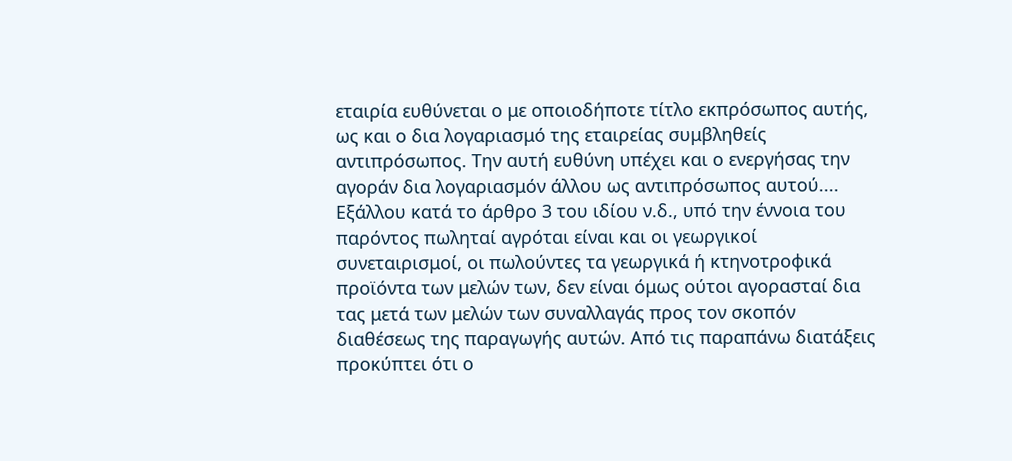εταιρία ευθύνεται ο με οποιοδήποτε τίτλο εκπρόσωπος αυτής, ως και ο δια λογαριασμό της εταιρείας συμβληθείς αντιπρόσωπος. Την αυτή ευθύνη υπέχει και ο ενεργήσας την αγοράν δια λογαριασμόν άλλου ως αντιπρόσωπος αυτού.... Εξάλλου κατά το άρθρο 3 του ιδίου ν.δ., υπό την έννοια του παρόντος πωληταί αγρόται είναι και οι γεωργικοί συνεταιρισμοί, οι πωλούντες τα γεωργικά ή κτηνοτροφικά προϊόντα των μελών των, δεν είναι όμως ούτοι αγορασταί δια τας μετά των μελών των συναλλαγάς προς τον σκοπόν διαθέσεως της παραγωγής αυτών. Από τις παραπάνω διατάξεις προκύπτει ότι ο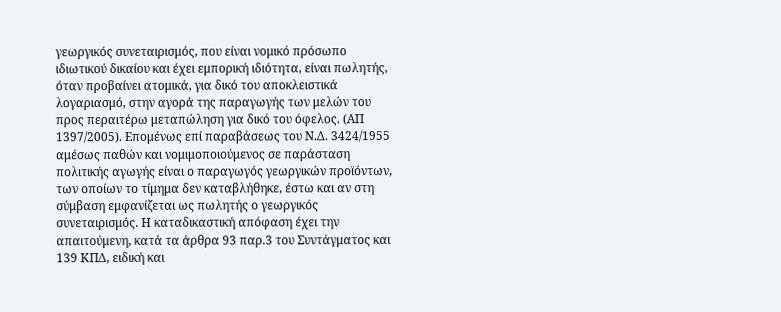γεωργικός συνεταιρισμός, που είναι νομικό πρόσωπο ιδιωτικού δικαίου και έχει εμπορική ιδιότητα, είναι πωλητής, όταν προβαίνει ατομικά, για δικό του αποκλειστικά λογαριασμό, στην αγορά της παραγωγής των μελών του προς περαιτέρω μεταπώληση για δικό του όφελος. (ΑΠ 1397/2005). Επομένως επί παραβάσεως του Ν.Δ. 3424/1955 αμέσως παθών και νομιμοποιούμενος σε παράσταση πολιτικής αγωγής είναι ο παραγωγός γεωργικών προϊόντων, των οποίων το τίμημα δεν καταβλήθηκε, έστω και αν στη σύμβαση εμφανίζεται ως πωλητής ο γεωργικός συνεταιρισμός. Η καταδικαστική απόφαση έχει την απαιτούμενη, κατά τα άρθρα 93 παρ.3 του Συντάγματος και 139 ΚΠΔ, ειδική και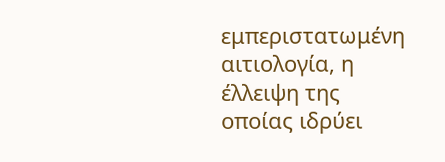εμπεριστατωμένη αιτιολογία, η έλλειψη της οποίας ιδρύει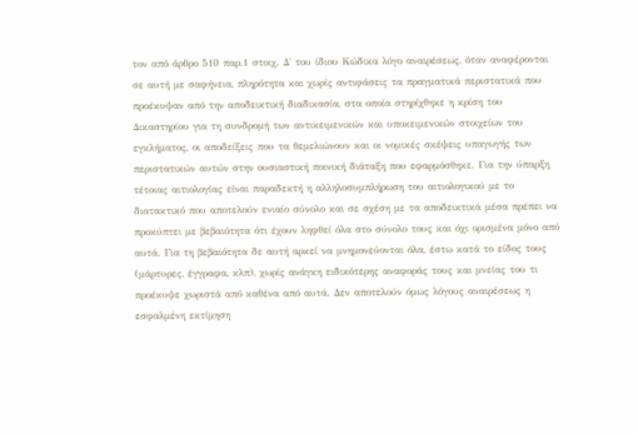τον από άρθρο 510 παρ.1 στοιχ. Δ' του ίδιου Κώδικα λόγο αναιρέσεως, όταν αναφέρονται σε αυτή με σαφήνεια, πληρότητα και χωρίς αντιφάσεις τα πραγματικά περιστατικά που προέκυψαν από την αποδεικτική διαδικασία, στα οποία στηρίχθηκε η κρίση του Δικαστηρίου για τη συνδρομή των αντικειμενικών και υποκειμενικών στοιχείων του εγκλήματος, οι αποδείξεις που τα θεμελιώνουν και οι νομικές σκέψεις υπαγωγής των περιστατικών αυτών στην ουσιαστική ποινική διάταξη που εφαρμόσθηκε. Για την ύπαρξη τέτοιας αιτιολογίας είναι παραδεκτή η αλληλοσυμπλήρωση του αιτιολογικού με το διατακτικό που αποτελούν ενιαίο σύνολο και σε σχέση με τα αποδεικτικά μέσα πρέπει να προκύπτει με βεβαιότητα ότι έχουν ληφθεί όλα στο σύνολο τους και όχι ορισμένα μόνο από αυτά. Για τη βεβαιότητα δε αυτή αρκεί να μνημονεύονται όλα, έστω κατά το είδος τους (μάρτυρες, έγγραφα, κλπ), χωρίς ανάγκη ειδικότερης αναφοράς τους και μνείας του τι προέκυψε χωριστά από καθένα από αυτά. Δεν αποτελούν όμως λόγους αναιρέσεως η εσφαλμένη εκτίμηση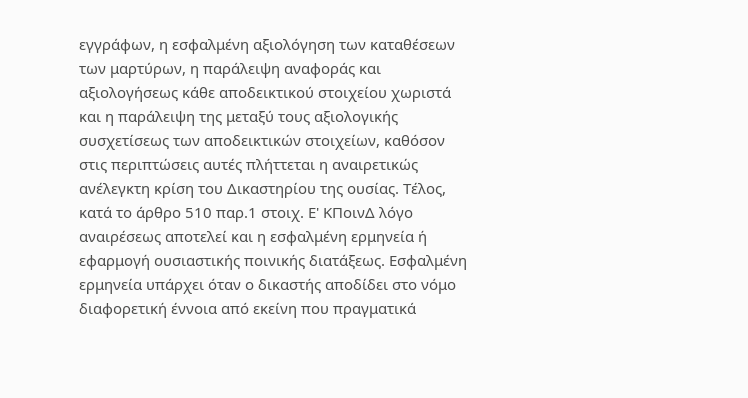εγγράφων, η εσφαλμένη αξιολόγηση των καταθέσεων των μαρτύρων, η παράλειψη αναφοράς και αξιολογήσεως κάθε αποδεικτικού στοιχείου χωριστά και η παράλειψη της μεταξύ τους αξιολογικής συσχετίσεως των αποδεικτικών στοιχείων, καθόσον στις περιπτώσεις αυτές πλήττεται η αναιρετικώς ανέλεγκτη κρίση του Δικαστηρίου της ουσίας. Τέλος, κατά το άρθρο 510 παρ.1 στοιχ. Ε' ΚΠοινΔ λόγο αναιρέσεως αποτελεί και η εσφαλμένη ερμηνεία ή εφαρμογή ουσιαστικής ποινικής διατάξεως. Εσφαλμένη ερμηνεία υπάρχει όταν ο δικαστής αποδίδει στο νόμο διαφορετική έννοια από εκείνη που πραγματικά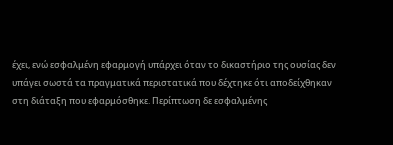έχει, ενώ εσφαλμένη εφαρμογή υπάρχει όταν το δικαστήριο της ουσίας δεν υπάγει σωστά τα πραγματικά περιστατικά που δέχτηκε ότι αποδείχθηκαν στη διάταξη που εφαρμόσθηκε. Περίπτωση δε εσφαλμένης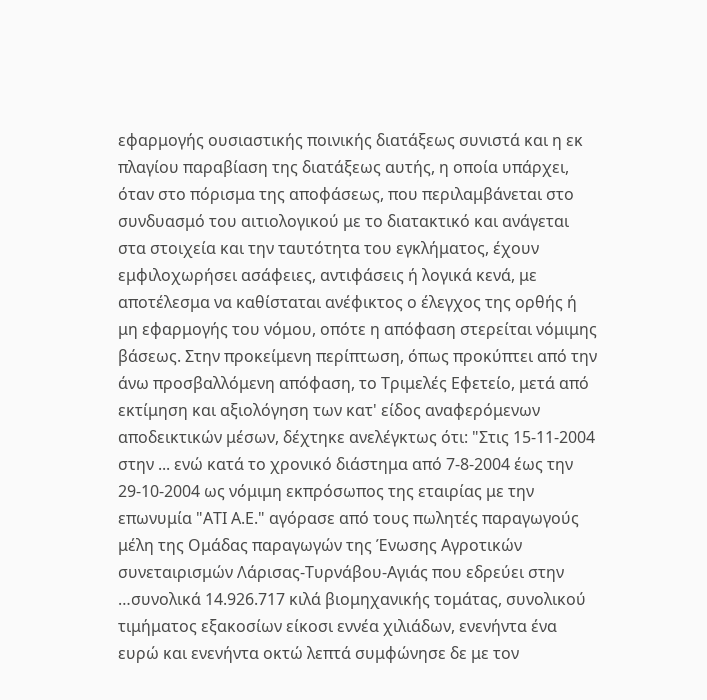εφαρμογής ουσιαστικής ποινικής διατάξεως συνιστά και η εκ πλαγίου παραβίαση της διατάξεως αυτής, η οποία υπάρχει, όταν στο πόρισμα της αποφάσεως, που περιλαμβάνεται στο συνδυασμό του αιτιολογικού με το διατακτικό και ανάγεται στα στοιχεία και την ταυτότητα του εγκλήματος, έχουν εμφιλοχωρήσει ασάφειες, αντιφάσεις ή λογικά κενά, με αποτέλεσμα να καθίσταται ανέφικτος ο έλεγχος της ορθής ή μη εφαρμογής του νόμου, οπότε η απόφαση στερείται νόμιμης βάσεως. Στην προκείμενη περίπτωση, όπως προκύπτει από την άνω προσβαλλόμενη απόφαση, το Τριμελές Εφετείο, μετά από εκτίμηση και αξιολόγηση των κατ' είδος αναφερόμενων αποδεικτικών μέσων, δέχτηκε ανελέγκτως ότι: "Στις 15-11-2004 στην ... ενώ κατά το χρονικό διάστημα από 7-8-2004 έως την 29-10-2004 ως νόμιμη εκπρόσωπος της εταιρίας με την επωνυμία "ΑΤΙ Α.Ε." αγόρασε από τους πωλητές παραγωγούς μέλη της Ομάδας παραγωγών της Ένωσης Αγροτικών συνεταιρισμών Λάρισας-Τυρνάβου-Αγιάς που εδρεύει στην …συνολικά 14.926.717 κιλά βιομηχανικής τομάτας, συνολικού τιμήματος εξακοσίων είκοσι εννέα χιλιάδων, ενενήντα ένα ευρώ και ενενήντα οκτώ λεπτά συμφώνησε δε με τον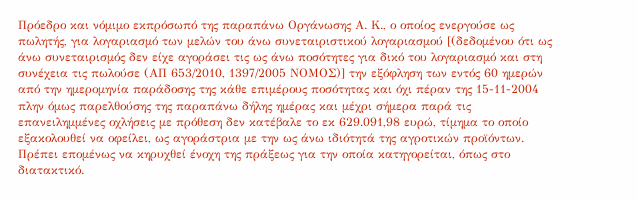Πρόεδρο και νόμιμο εκπρόσωπό της παραπάνω Οργάνωσης Α. Κ., ο οποίος ενεργούσε ως πωλητής, για λογαριασμό των μελών του άνω συνεταιριστικού λογαριασμού [(δεδομένου ότι ως άνω συνεταιρισμός δεν είχε αγοράσει τις ως άνω ποσότητες για δικό του λογαριασμό και στη συνέχεια τις πωλούσε (ΑΠ 653/2010, 1397/2005 ΝΟΜΟΣ)] την εξόφληση των εντός 60 ημερών από την ημερομηνία παράδοσης της κάθε επιμέρους ποσότητας και όχι πέραν της 15-11-2004 πλην όμως παρελθούσης της παραπάνω δήλης ημέρας και μέχρι σήμερα παρά τις επανειλημμένες οχλήσεις με πρόθεση δεν κατέβαλε το εκ 629.091,98 ευρώ, τίμημα το οποίο εξακολουθεί να οφείλει, ως αγοράστρια με την ως άνω ιδιότητά της αγροτικών προϊόντων. Πρέπει επομένως να κηρυχθεί ένοχη της πράξεως για την οποία κατηγορείται, όπως στο διατακτικό.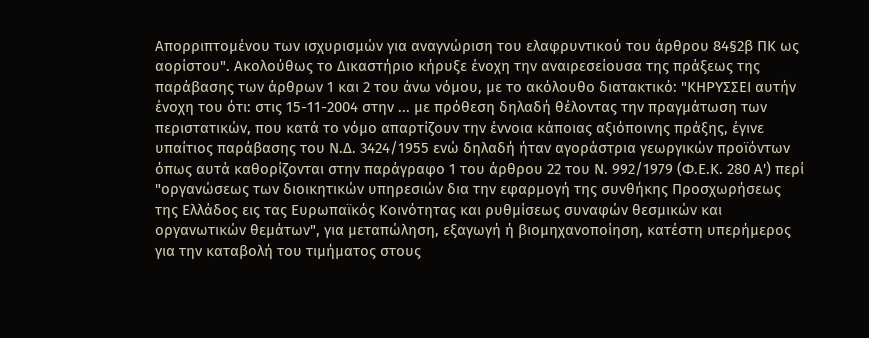Απορριπτομένου των ισχυρισμών για αναγνώριση του ελαφρυντικού του άρθρου 84§2β ΠΚ ως αορίστου". Ακολούθως το Δικαστήριο κήρυξε ένοχη την αναιρεσείουσα της πράξεως της παράβασης των άρθρων 1 και 2 του άνω νόμου, με το ακόλουθο διατακτικό: "ΚΗΡΥΣΣΕΙ αυτήν ένοχη του ότι: στις 15-11-2004 στην ... με πρόθεση δηλαδή θέλοντας την πραγμάτωση των περιστατικών, που κατά το νόμο απαρτίζουν την έννοια κάποιας αξιόποινης πράξης, έγινε υπαίτιος παράβασης του Ν.Δ. 3424/1955 ενώ δηλαδή ήταν αγοράστρια γεωργικών προϊόντων όπως αυτά καθορίζονται στην παράγραφο 1 του άρθρου 22 του Ν. 992/1979 (Φ.Ε.Κ. 280 Α') περί "οργανώσεως των διοικητικών υπηρεσιών δια την εφαρμογή της συνθήκης Προσχωρήσεως της Ελλάδος εις τας Ευρωπαϊκός Κοινότητας και ρυθμίσεως συναφών θεσμικών και οργανωτικών θεμάτων", για μεταπώληση, εξαγωγή ή βιομηχανοποίηση, κατέστη υπερήμερος για την καταβολή του τιμήματος στους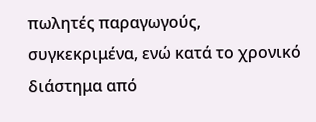πωλητές παραγωγούς, συγκεκριμένα, ενώ κατά το χρονικό διάστημα από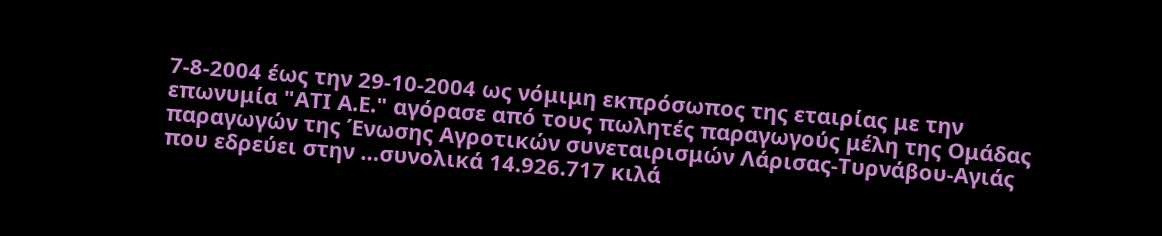7-8-2004 έως την 29-10-2004 ως νόμιμη εκπρόσωπος της εταιρίας με την επωνυμία "ΑΤΙ Α.Ε." αγόρασε από τους πωλητές παραγωγούς μέλη της Ομάδας παραγωγών της Ένωσης Αγροτικών συνεταιρισμών Λάρισας-Τυρνάβου-Αγιάς που εδρεύει στην …συνολικά 14.926.717 κιλά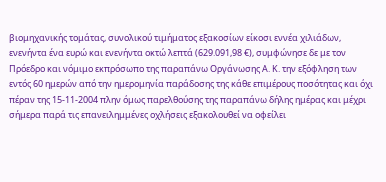βιομηχανικής τομάτας, συνολικού τιμήματος εξακοσίων είκοσι εννέα χιλιάδων, ενενήντα ένα ευρώ και ενενήντα οκτώ λεπτά (629.091,98 €), συμφώνησε δε με τον Πρόεδρο και νόμιμο εκπρόσωπο της παραπάνω Οργάνωσης Α. Κ. την εξόφληση των εντός 60 ημερών από την ημερομηνία παράδοσης της κάθε επιμέρους ποσότητας και όχι πέραν της 15-11-2004 πλην όμως παρελθούσης της παραπάνω δήλης ημέρας και μέχρι σήμερα παρά τις επανειλημμένες οχλήσεις εξακολουθεί να οφείλει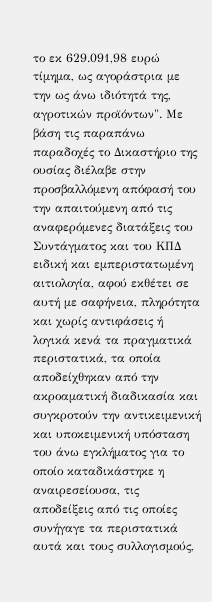το εκ 629.091,98 ευρώ τίμημα, ως αγοράστρια με την ως άνω ιδιότητά της, αγροτικών προϊόντων". Με βάση τις παραπάνω παραδοχές το Δικαστήριο της ουσίας διέλαβε στην προσβαλλόμενη απόφασή του την απαιτούμενη από τις αναφερόμενες διατάξεις του Συντάγματος και του ΚΠΔ ειδική και εμπεριστατωμένη αιτιολογία, αφού εκθέτει σε αυτή με σαφήνεια, πληρότητα και χωρίς αντιφάσεις ή λογικά κενά τα πραγματικά περιστατικά, τα οποία αποδείχθηκαν από την ακροαματική διαδικασία και συγκροτούν την αντικειμενική και υποκειμενική υπόσταση του άνω εγκλήματος για το οποίο καταδικάστηκε η αναιρεσείουσα, τις αποδείξεις από τις οποίες συνήγαγε τα περιστατικά αυτά και τους συλλογισμούς,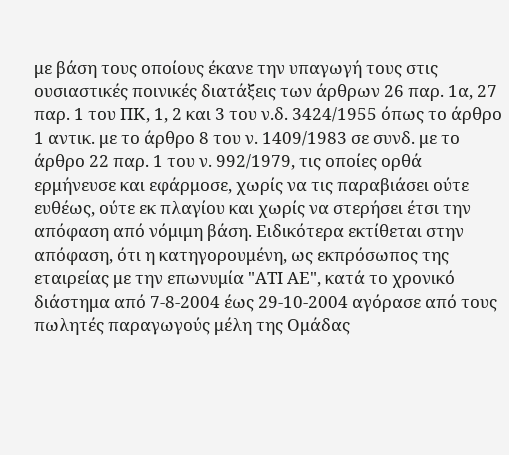με βάση τους οποίους έκανε την υπαγωγή τους στις ουσιαστικές ποινικές διατάξεις των άρθρων 26 παρ. 1α, 27 παρ. 1 του ΠΚ, 1, 2 και 3 του ν.δ. 3424/1955 όπως το άρθρο 1 αντικ. με το άρθρο 8 του ν. 1409/1983 σε συνδ. με το άρθρο 22 παρ. 1 του ν. 992/1979, τις οποίες ορθά ερμήνευσε και εφάρμοσε, χωρίς να τις παραβιάσει ούτε ευθέως, ούτε εκ πλαγίου και χωρίς να στερήσει έτσι την απόφαση από νόμιμη βάση. Ειδικότερα εκτίθεται στην απόφαση, ότι η κατηγορουμένη, ως εκπρόσωπος της εταιρείας με την επωνυμία "ΑΤΙ ΑΕ", κατά το χρονικό διάστημα από 7-8-2004 έως 29-10-2004 αγόρασε από τους πωλητές παραγωγούς μέλη της Ομάδας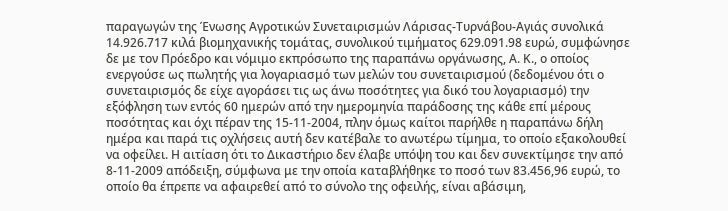παραγωγών της Ένωσης Αγροτικών Συνεταιρισμών Λάρισας-Τυρνάβου-Αγιάς συνολικά 14.926.717 κιλά βιομηχανικής τομάτας, συνολικού τιμήματος 629.091.98 ευρώ, συμφώνησε δε με τον Πρόεδρο και νόμιμο εκπρόσωπο της παραπάνω οργάνωσης, Α. Κ., ο οποίος ενεργούσε ως πωλητής για λογαριασμό των μελών του συνεταιρισμού (δεδομένου ότι ο συνεταιρισμός δε είχε αγοράσει τις ως άνω ποσότητες για δικό του λογαριασμό) την εξόφληση των εντός 60 ημερών από την ημερομηνία παράδοσης της κάθε επί μέρους ποσότητας και όχι πέραν της 15-11-2004, πλην όμως καίτοι παρήλθε η παραπάνω δήλη ημέρα και παρά τις οχλήσεις αυτή δεν κατέβαλε το ανωτέρω τίμημα, το οποίο εξακολουθεί να οφείλει. Η αιτίαση ότι το Δικαστήριο δεν έλαβε υπόψη του και δεν συνεκτίμησε την από 8-11-2009 απόδειξη, σύμφωνα με την οποία καταβλήθηκε το ποσό των 83.456,96 ευρώ, το οποίο θα έπρεπε να αφαιρεθεί από το σύνολο της οφειλής, είναι αβάσιμη,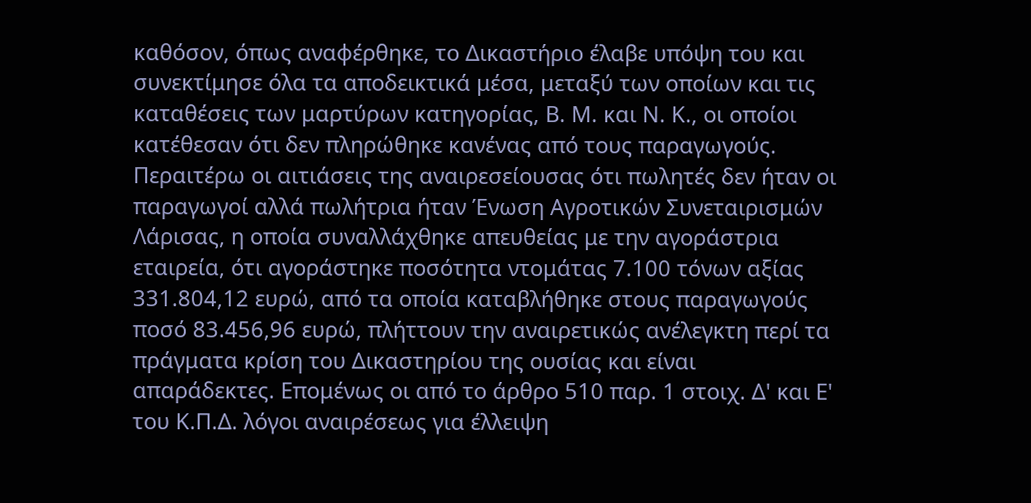καθόσον, όπως αναφέρθηκε, το Δικαστήριο έλαβε υπόψη του και συνεκτίμησε όλα τα αποδεικτικά μέσα, μεταξύ των οποίων και τις καταθέσεις των μαρτύρων κατηγορίας, Β. Μ. και Ν. Κ., οι οποίοι κατέθεσαν ότι δεν πληρώθηκε κανένας από τους παραγωγούς. Περαιτέρω οι αιτιάσεις της αναιρεσείουσας ότι πωλητές δεν ήταν οι παραγωγοί αλλά πωλήτρια ήταν Ένωση Αγροτικών Συνεταιρισμών Λάρισας, η οποία συναλλάχθηκε απευθείας με την αγοράστρια εταιρεία, ότι αγοράστηκε ποσότητα ντομάτας 7.100 τόνων αξίας 331.804,12 ευρώ, από τα οποία καταβλήθηκε στους παραγωγούς ποσό 83.456,96 ευρώ, πλήττουν την αναιρετικώς ανέλεγκτη περί τα πράγματα κρίση του Δικαστηρίου της ουσίας και είναι απαράδεκτες. Επομένως οι από το άρθρο 510 παρ. 1 στοιχ. Δ' και Ε' του Κ.Π.Δ. λόγοι αναιρέσεως για έλλειψη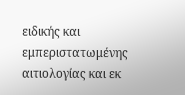ειδικής και εμπεριστατωμένης αιτιολογίας και εκ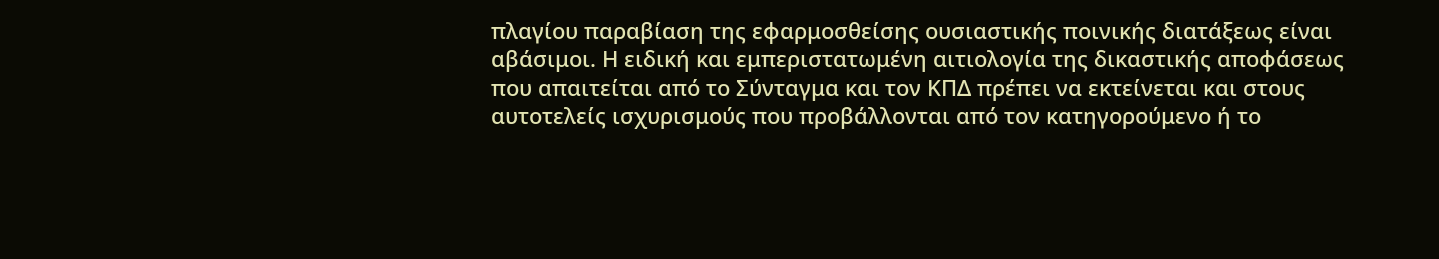πλαγίου παραβίαση της εφαρμοσθείσης ουσιαστικής ποινικής διατάξεως είναι αβάσιμοι. Η ειδική και εμπεριστατωμένη αιτιολογία της δικαστικής αποφάσεως που απαιτείται από το Σύνταγμα και τον ΚΠΔ πρέπει να εκτείνεται και στους αυτοτελείς ισχυρισμούς που προβάλλονται από τον κατηγορούμενο ή το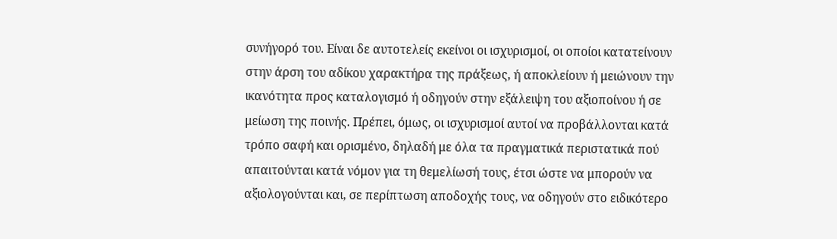συνήγορό του. Είναι δε αυτοτελείς εκείνοι οι ισχυρισμοί, οι οποίοι κατατείνουν στην άρση του αδίκου χαρακτήρα της πράξεως, ή αποκλείουν ή μειώνουν την ικανότητα προς καταλογισμό ή οδηγούν στην εξάλειψη του αξιοποίνου ή σε μείωση της ποινής. Πρέπει, όμως, οι ισχυρισμοί αυτοί να προβάλλονται κατά τρόπο σαφή και ορισμένο, δηλαδή με όλα τα πραγματικά περιστατικά πού απαιτούνται κατά νόμον για τη θεμελίωσή τους, έτσι ώστε να μπορούν να αξιολογούνται και, σε περίπτωση αποδοχής τους, να οδηγούν στο ειδικότερο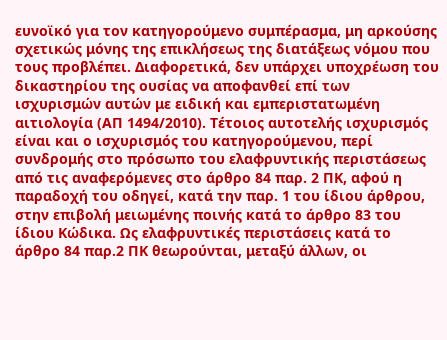ευνοϊκό για τον κατηγορούμενο συμπέρασμα, μη αρκούσης σχετικώς μόνης της επικλήσεως της διατάξεως νόμου που τους προβλέπει. Διαφορετικά, δεν υπάρχει υποχρέωση του δικαστηρίου της ουσίας να αποφανθεί επί των ισχυρισμών αυτών με ειδική και εμπεριστατωμένη αιτιολογία (ΑΠ 1494/2010). Τέτοιος αυτοτελής ισχυρισμός είναι και ο ισχυρισμός του κατηγορούμενου, περί συνδρομής στο πρόσωπο του ελαφρυντικής περιστάσεως από τις αναφερόμενες στο άρθρο 84 παρ. 2 ΠΚ, αφού η παραδοχή του οδηγεί, κατά την παρ. 1 του ίδιου άρθρου, στην επιβολή μειωμένης ποινής κατά το άρθρο 83 του ίδιου Κώδικα. Ως ελαφρυντικές περιστάσεις κατά το άρθρο 84 παρ.2 ΠΚ θεωρούνται, μεταξύ άλλων, οι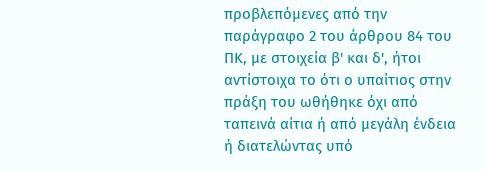προβλεπόμενες από την παράγραφο 2 του άρθρου 84 του ΠΚ, με στοιχεία β' και δ', ήτοι αντίστοιχα το ότι ο υπαίτιος στην πράξη του ωθήθηκε όχι από ταπεινά αίτια ή από μεγάλη ένδεια ή διατελώντας υπό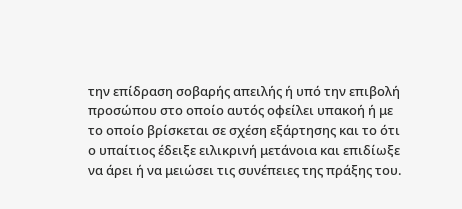την επίδραση σοβαρής απειλής ή υπό την επιβολή προσώπου στο οποίο αυτός οφείλει υπακοή ή με το οποίο βρίσκεται σε σχέση εξάρτησης και το ότι ο υπαίτιος έδειξε ειλικρινή μετάνοια και επιδίωξε να άρει ή να μειώσει τις συνέπειες της πράξης του.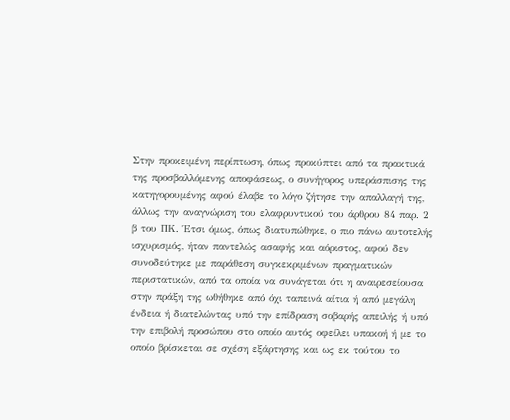Στην προκειμένη περίπτωση, όπως προκύπτει από τα πρακτικά της προσβαλλόμενης αποφάσεως, ο συνήγορος υπεράσπισης της κατηγορουμένης αφού έλαβε το λόγο ζήτησε την απαλλαγή της, άλλως την αναγνώριση του ελαφρυντικού του άρθρου 84 παρ. 2 β του ΠΚ. Έτσι όμως, όπως διατυπώθηκε, ο πιο πάνω αυτοτελής ισχυρισμός, ήταν παντελώς ασαφής και αόριστος, αφού δεν συνοδεύτηκε με παράθεση συγκεκριμένων πραγματικών περιστατικών, από τα οποία να συνάγεται ότι η αναιρεσείουσα στην πράξη της ωθήθηκε από όχι ταπεινά αίτια ή από μεγάλη ένδεια ή διατελώντας υπό την επίδραση σοβαρής απειλής ή υπό την επιβολή προσώπου στο οποίο αυτός οφείλει υπακοή ή με το οποίο βρίσκεται σε σχέση εξάρτησης και ως εκ τούτου το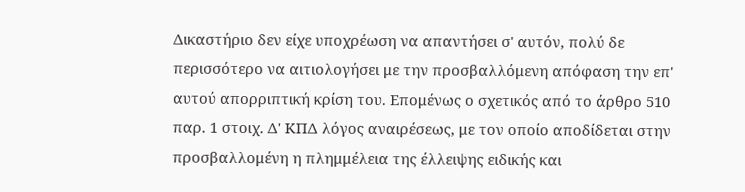Δικαστήριο δεν είχε υποχρέωση να απαντήσει σ' αυτόν, πολύ δε περισσότερο να αιτιολογήσει με την προσβαλλόμενη απόφαση την επ' αυτού απορριπτική κρίση του. Επομένως ο σχετικός από το άρθρο 510 παρ. 1 στοιχ. Δ' ΚΠΔ λόγος αναιρέσεως, με τον οποίο αποδίδεται στην προσβαλλομένη η πλημμέλεια της έλλειψης ειδικής και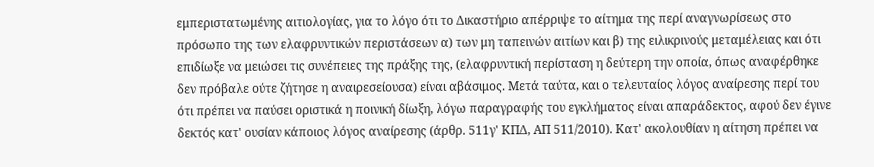εμπεριστατωμένης αιτιολογίας, για το λόγο ότι το Δικαστήριο απέρριψε το αίτημα της περί αναγνωρίσεως στο πρόσωπο της των ελαφρυντικών περιστάσεων α) των μη ταπεινών αιτίων και β) της ειλικρινούς μεταμέλειας και ότι επιδίωξε να μειώσει τις συνέπειες της πράξης της, (ελαφρυντική περίσταση η δεύτερη την οποία, όπως αναφέρθηκε δεν πρόβαλε ούτε ζήτησε η αναιρεσείουσα) είναι αβάσιμος. Μετά ταύτα, και ο τελευταίος λόγος αναίρεσης περί του ότι πρέπει να παύσει οριστικά η ποινική δίωξη, λόγω παραγραφής του εγκλήματος είναι απαράδεκτος, αφού δεν έγινε δεκτός κατ' ουσίαν κάποιος λόγος αναίρεσης (άρθρ. 511γ' ΚΠΔ, ΑΠ 511/2010). Κατ' ακολουθίαν η αίτηση πρέπει να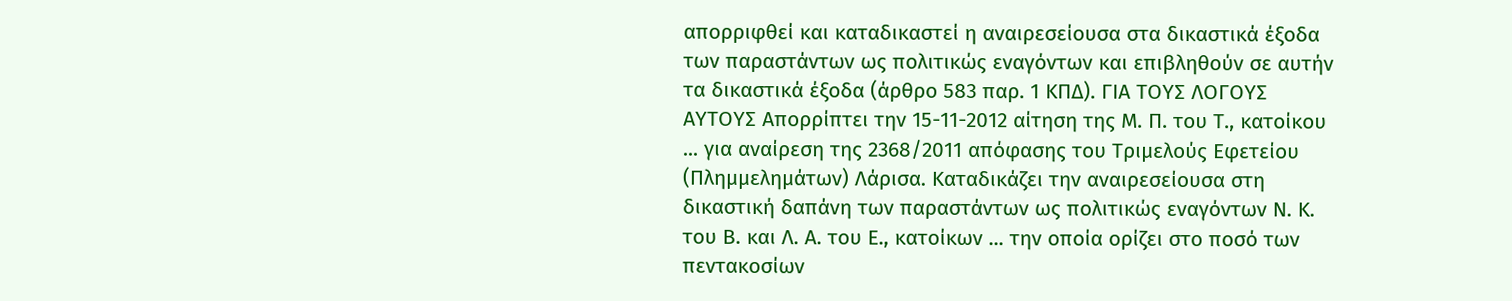απορριφθεί και καταδικαστεί η αναιρεσείουσα στα δικαστικά έξοδα των παραστάντων ως πολιτικώς εναγόντων και επιβληθούν σε αυτήν τα δικαστικά έξοδα (άρθρο 583 παρ. 1 ΚΠΔ). ΓΙΑ ΤΟΥΣ ΛΟΓΟΥΣ ΑΥΤΟΥΣ Απορρίπτει την 15-11-2012 αίτηση της Μ. Π. του Τ., κατοίκου ... για αναίρεση της 2368/2011 απόφασης του Τριμελούς Εφετείου (Πλημμελημάτων) Λάρισα. Καταδικάζει την αναιρεσείουσα στη δικαστική δαπάνη των παραστάντων ως πολιτικώς εναγόντων Ν. Κ. του Β. και Λ. Α. του Ε., κατοίκων ... την οποία ορίζει στο ποσό των πεντακοσίων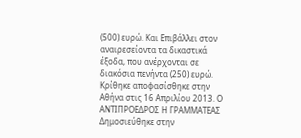(500) ευρώ. Και Επιβάλλει στον αναιρεσείοντα τα δικαστικά έξοδα, που ανέρχονται σε διακόσια πενήντα (250) ευρώ. Κρίθηκε αποφασίσθηκε στην Αθήνα στις 16 Απριλίου 2013. Ο ΑΝΤΙΠΡΟΕΔΡΟΣ Η ΓΡΑΜΜΑΤΕΑΣ Δημοσιεύθηκε στην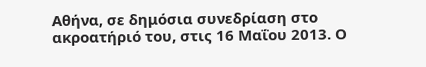Αθήνα, σε δημόσια συνεδρίαση στο ακροατήριό του, στις 16 Μαΐου 2013. Ο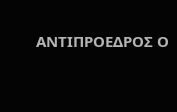ΑΝΤΙΠΡΟΕΔΡΟΣ Ο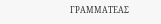ΓΡΑΜΜΑΤΕΑΣ